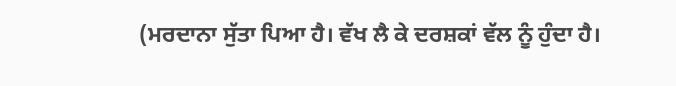(ਮਰਦਾਨਾ ਸੁੱਤਾ ਪਿਆ ਹੈ। ਵੱਖ ਲੈ ਕੇ ਦਰਸ਼ਕਾਂ ਵੱਲ ਨੂੰ ਹੁੰਦਾ ਹੈ।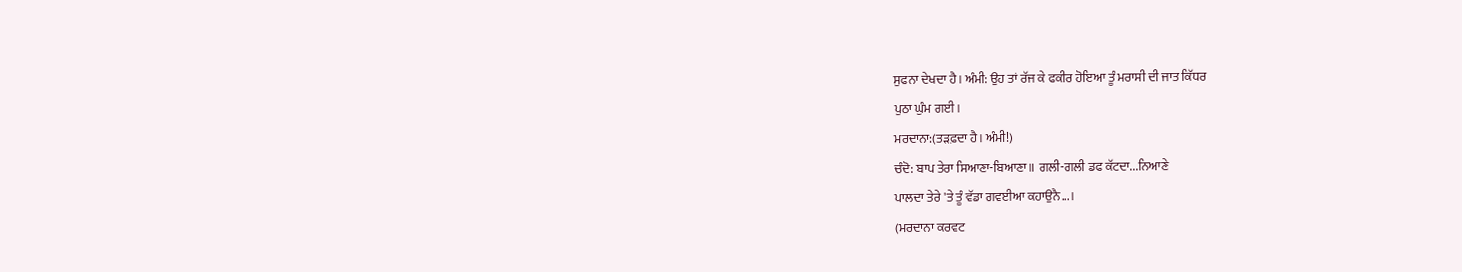ਸੁਫਨਾ ਦੇਖਦਾ ਹੈ। ਅੰਮੀ: ਉਹ ਤਾਂ ਰੱਜ ਕੇ ਫਕੀਰ ਹੋਇਆ ਤੂੰ ਮਰਾਸੀ ਦੀ ਜਾਤ ਕਿੱਧਰ
ਪੁਠਾ ਘੁੰਮ ਗਈ।
ਮਰਦਾਨਾ:(ਤੜਫ਼ਦਾ ਹੈ। ਅੰਮੀ!)
ਚੰਦੋ: ਬਾਪ ਤੇਰਾ ਸਿਆਣਾ-ਬਿਆਣਾ॥ ਗਲੀ-ਗਲੀ ਡਫ ਕੱਟਦਾ...ਨਿਆਣੇ
ਪਾਲਦਾ ਤੇਰੇ 'ਤੇ ਤੂੰ ਵੱਡਾ ਗਵਈਆ ਕਹਾਉਨੈ...।
(ਮਰਦਾਨਾ ਕਰਵਟ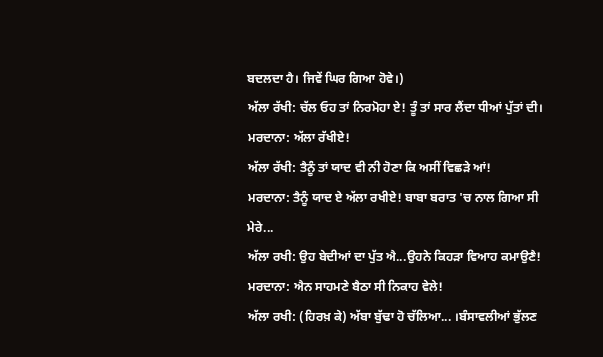ਬਦਲਦਾ ਹੈ। ਜਿਵੇਂ ਘਿਰ ਗਿਆ ਹੋਵੇ।)
ਅੱਲਾ ਰੱਖੀ: ਚੱਲ ਓਹ ਤਾਂ ਨਿਰਮੋਹਾ ਏ! ਤੂੰ ਤਾਂ ਸਾਰ ਲੈਂਦਾ ਧੀਆਂ ਪੁੱਤਾਂ ਦੀ।
ਮਰਦਾਨਾ: ਅੱਲਾ ਰੱਖੀਏ!
ਅੱਲਾ ਰੱਖੀ: ਤੈਨੂੰ ਤਾਂ ਯਾਦ ਵੀ ਨੀ ਹੋਣਾ ਕਿ ਅਸੀਂ ਵਿਛੜੇ ਆਂ!
ਮਰਦਾਨਾ: ਤੈਨੂੰ ਯਾਦ ਏ ਅੱਲਾ ਰਖੀਏ! ਬਾਬਾ ਬਰਾਤ 'ਚ ਨਾਲ ਗਿਆ ਸੀ
ਮੇਰੇ...
ਅੱਲਾ ਰਖੀ: ਉਹ ਬੇਦੀਆਂ ਦਾ ਪੁੱਤ ਐ...ਉਹਨੇ ਕਿਹੜਾ ਵਿਆਹ ਕਮਾਉਣੈ!
ਮਰਦਾਨਾ: ਐਨ ਸਾਹਮਣੇ ਬੈਠਾ ਸੀ ਨਿਕਾਹ ਵੇਲੇ!
ਅੱਲਾ ਰਖੀ: (ਹਿਰਖ਼ ਕੇ) ਅੱਬਾ ਬੁੱਢਾ ਹੋ ਚੱਲਿਆ... ।ਬੰਸਾਵਲੀਆਂ ਭੁੱਲਣ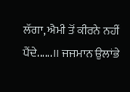ਲੱਗਾ, ਐਮੀ ਤੋਂ ਕੀਰਨੇ ਨਹੀਂ ਪੈਂਦੇ......।। ਜਜਮਾਨ ਉਲਾਂਭੇ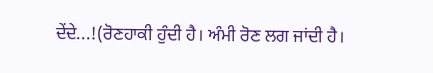ਦੇਂਦੇ...!(ਰੋਣਹਾਕੀ ਹੁੰਦੀ ਹੈ। ਅੰਮੀ ਰੋਣ ਲਗ ਜਾਂਦੀ ਹੈ।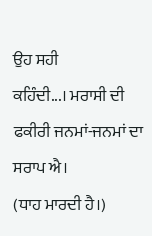ਉਹ ਸਹੀ
ਕਹਿੰਦੀ...। ਮਰਾਸੀ ਦੀ ਫਕੀਰੀ ਜਨਮਾਂ-ਜਨਮਾਂ ਦਾ ਸਰਾਪ ਐ।
(ਧਾਹ ਮਾਰਦੀ ਹੈ।)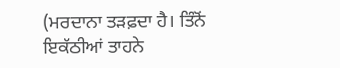(ਮਰਦਾਨਾ ਤੜਫ਼ਦਾ ਹੈ। ਤਿੰਨੋਂ ਇਕੱਠੀਆਂ ਤਾਹਨੇ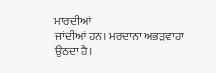ਮਾਰਦੀਆਂ
ਜਾਂਦੀਆਂ ਹਨ। ਮਰਦਾਨਾ ਅਭੜਵਾਹਾ ਉਠਦਾ ਹੈ।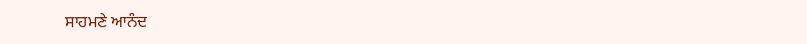ਸਾਹਮਣੇ ਆਨੰਦ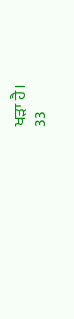ਖੜਾ ਹੈ।
33